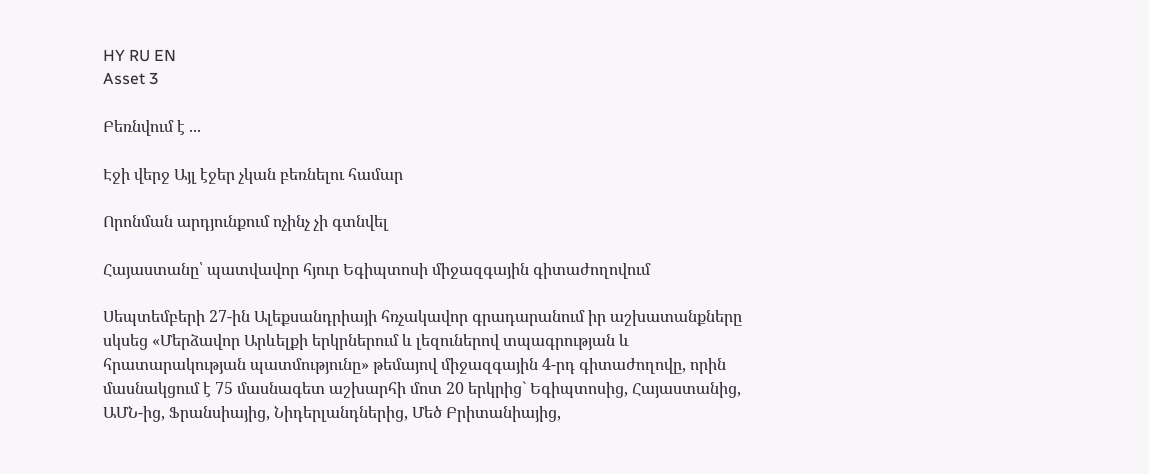HY RU EN
Asset 3

Բեռնվում է ...

Էջի վերջ Այլ էջեր չկան բեռնելու համար

Որոնման արդյունքում ոչինչ չի գտնվել

Հայաստանը՝ պատվավոր հյուր Եգիպտոսի միջազգային գիտաժողովում

Սեպտեմբերի 27-ին Ալեքսանդրիայի հռչակավոր գրադարանում իր աշխատանքները սկսեց «Մերձավոր Արևելքի երկրներում և լեզուներով տպագրության և հրատարակության պատմությունը» թեմայով միջազգային 4-րդ գիտաժողովը, որին մասնակցում է 75 մասնագետ աշխարհի մոտ 20 երկրից` Եգիպտոսից, Հայաստանից, ԱՄՆ-ից, Ֆրանսիայից, Նիդերլանդներից, Մեծ Բրիտանիայից,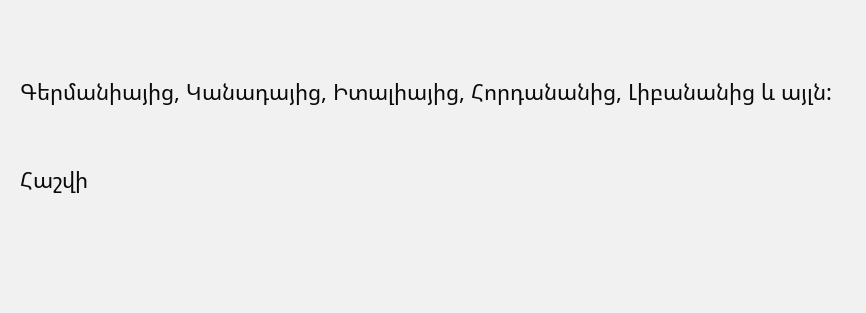Գերմանիայից, Կանադայից, Իտալիայից, Հորդանանից, Լիբանանից և այլն:

Հաշվի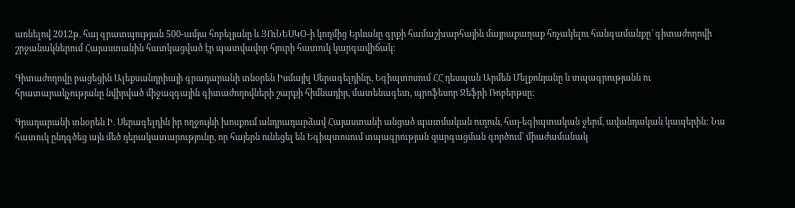առնելով 2012թ. հայ գրատպության 500-ամյա հոբելյանը և ՅՈւՆԵՍԿՕ-ի կողմից Երևանը գրքի համաշխարհային մայրաքաղաք հռչակելու հանգամանքը` գիտաժողովի շրջանակներում Հայաստանին հատկացված էր պատվավոր հյուրի հատուկ կարգավիճակ:

Գիտաժողովը բացեցին Ալեքսանդրիայի գրադարանի տնօրեն Իսմայիլ Սերագելդինը, Եգիպտոսում ՀՀ դեսպան Արմեն Մելքոնյանը և տպագրությանն ու հրատարակչությանը նվիրված միջազգային գիտաժողովների շարքի հիմնադիր, մատենագետ, պրոֆեսոր Ջեֆրի Ռոբերթսը:

Գրադարանի տնօրեն Ի. Սերագելդին իր ողջույնի խոսքում անդրադարձավ Հայաստանի անցած պատմական ուղուն, հայ-եգիպտական ջերմ, ավանդական կապերին: Նա հատուկ ընդգծեց այն մեծ դերակատարությունը, որ հայերն ունեցել են Եգիպտոսում տպագրության զարգացման գործում` միաժամանակ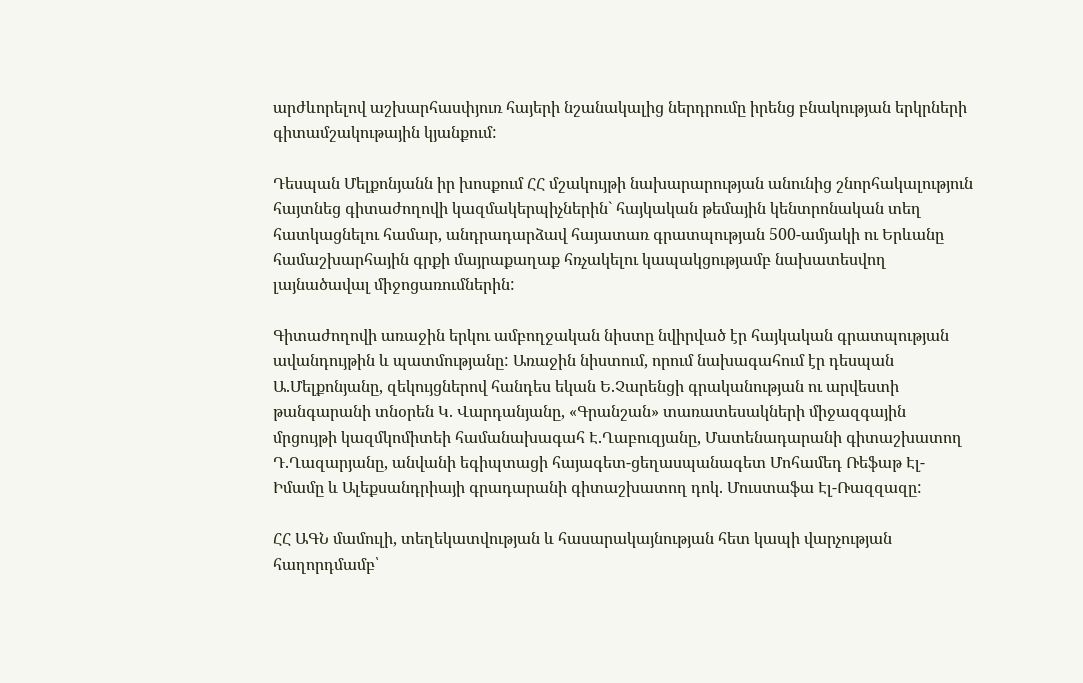արժևորելով աշխարհասփյուռ հայերի նշանակալից ներդրումը իրենց բնակության երկրների գիտամշակութային կյանքում:

Դեսպան Մելքոնյանն իր խոսքում ՀՀ մշակույթի նախարարության անունից շնորհակալություն հայտնեց գիտաժողովի կազմակերպիչներին` հայկական թեմային կենտրոնական տեղ հատկացնելու համար, անդրադարձավ հայատառ գրատպության 500-ամյակի ու Երևանը համաշխարհային գրքի մայրաքաղաք հռչակելու կապակցությամբ նախատեսվող լայնածավալ միջոցառումներին:

Գիտաժողովի առաջին երկու ամբողջական նիստը նվիրված էր հայկական գրատպության ավանդույթին և պատմությանը: Առաջին նիստում, որում նախագահում էր դեսպան Ա.Մելքոնյանը, զեկույցներով հանդես եկան Ե.Չարենցի գրականության ու արվեստի թանգարանի տնօրեն Կ. Վարդանյանը, «Գրանշան» տառատեսակների միջազգային մրցույթի կազմկոմիտեի համանախագահ Է.Ղաբուզյանը, Մատենադարանի գիտաշխատող Դ.Ղազարյանը, անվանի եգիպտացի հայագետ-ցեղասպանագետ Մոհամեդ Ռեֆաթ Էլ-Իմամը և Ալեքսանդրիայի գրադարանի գիտաշխատող դոկ. Մուստաֆա Էլ-Ռազզազը:

ՀՀ ԱԳՆ մամուլի, տեղեկատվության և հասարակայնության հետ կապի վարչության հաղորդմամբ՝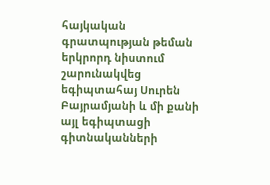հայկական գրատպության թեման երկրորդ նիստում շարունակվեց եգիպտահայ Սուրեն Բայրամյանի և մի քանի այլ եգիպտացի գիտնականների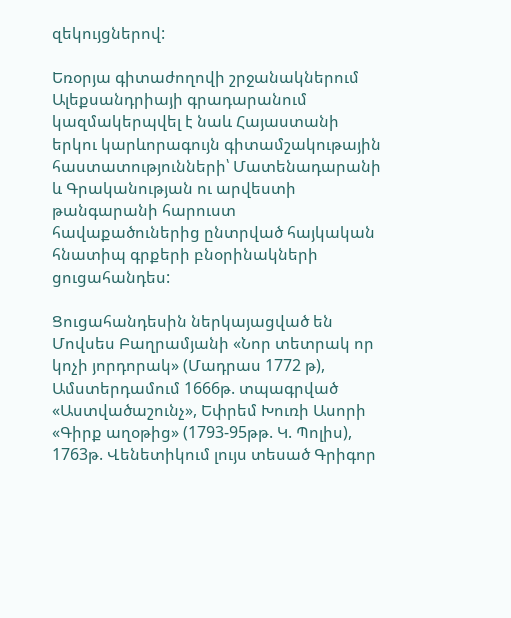զեկույցներով:

Եռօրյա գիտաժողովի շրջանակներում Ալեքսանդրիայի գրադարանում կազմակերպվել է նաև Հայաստանի երկու կարևորագույն գիտամշակութային հաստատությունների՝ Մատենադարանի և Գրականության ու արվեստի թանգարանի հարուստ հավաքածուներից ընտրված հայկական հնատիպ գրքերի բնօրինակների ցուցահանդես:

Ցուցահանդեսին ներկայացված են Մովսես Բաղրամյանի «Նոր տետրակ որ կոչի յորդորակ» (Մադրաս 1772 թ), Ամստերդամում 1666թ. տպագրված «Աստվածաշունչ», Եփրեմ Խուռի Ասորի «Գիրք աղօթից» (1793-95թթ. Կ. Պոլիս), 1763թ. Վենետիկում լույս տեսած Գրիգոր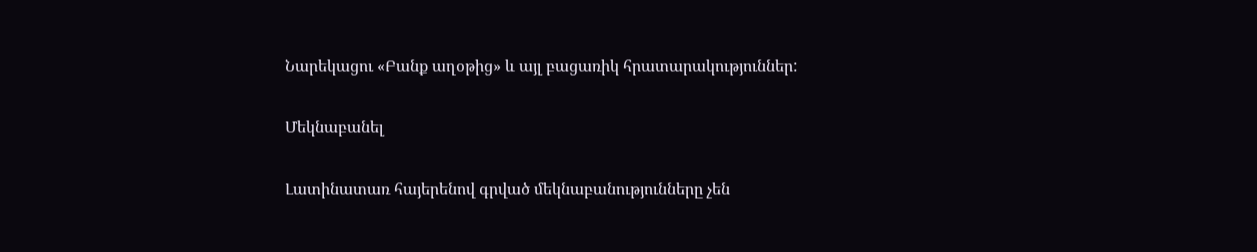Նարեկացու «Բանք աղօթից» և այլ բացառիկ հրատարակություններ:

Մեկնաբանել

Լատինատառ հայերենով գրված մեկնաբանությունները չեն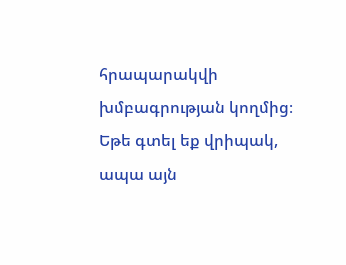հրապարակվի խմբագրության կողմից։
Եթե գտել եք վրիպակ, ապա այն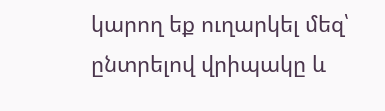կարող եք ուղարկել մեզ՝ ընտրելով վրիպակը և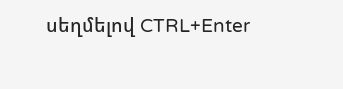սեղմելով CTRL+Enter